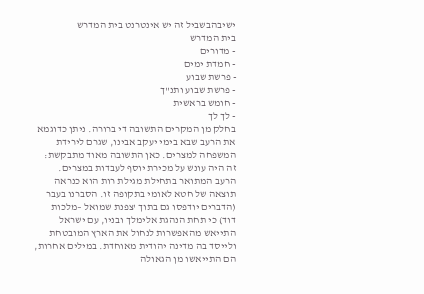ישיבהבשביל זה יש אינטרנט בית המדרש
בית המדרש
- מדורים
- חמדת ימים
- פרשת שבוע
- פרשת שבוע ותנ"ך
- חומש בראשית
- לך לך
בחלק מן המקרים התשובה די ברורה. ניתן כדוגמא את הרעב שבא בימי יעקב אבינו, שגרם לירידת המשפחה למצרים. כאן התשובה מאוד מתבקשת: זה היה עונש על מכירת יוסף לעבדות במצרים.
הרעב המתואר בתחילת מגילת רות הוא כנראה תוצאה של חטא לאומי בתקופה זו. הסברנו בעבר (הדברים יודפסו גם בתוך 'צפנת שמואל –מלכות דוד) כי תחת הנהגת אלימלך ובניו, עם ישראל התייאש מהאפשרות לנחול את הארץ המובטחת ולייסד בה מדינה יהודית מאוחדת. במילים אחרות, הם התייאשו מן הגאולה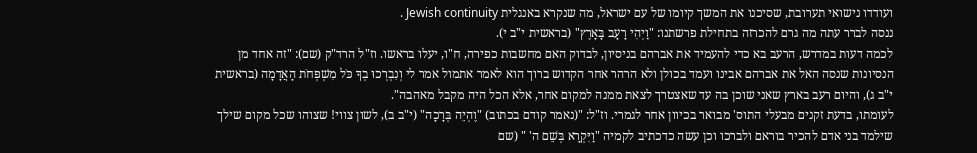ועודדו נישואי תערובת, שסיכנו את המשך קיומו של עם ישראל, מה שנקרא באנגלית Jewish continuity .
ננסה לברר עתה מה גרם להכרזה בתחילת פרשתנו: "וַיְהִי רָעָב בָּאָרֶץ" (בראשית י"ב י).
לכמה דעות במדרש, הרעב בא כדי להעמיד את אברהם בניסיון, לבדוק האם מחשבות כפירה, ח"ו, יעלו בראשו. וז"ל הרד"ק (שם): "זה אחד מן הנסיונות שנסה האל את אברהם אבינו ועמד בכולן ולא הרהר אחר הקדוש ברוך הוא לאמר אתמול אמר לי וְנִבְרְכוּ בְךָ כֹּל מִשְׁפְּחֹת הָאֲדָמָה (בראשית י"ב ג), והיום רעב בארץ שאני שוכן בה עד שאצטרך לצאת ממנה למקום אחר, אלא הכל היה מקבל מאהבה".
לעומתו, בדעת זקנים מבעלי התוס' מבואר בכיוון אחר לגמרי. וז"ל: "(נאמר קודם בכתוב) "וֶהְיֵה בְּרָכָה" (י"ב ב), לשון צווי! שצוהו שכל מקום שילך שילמד בני אדם להכיר בוראם ולברכו וכן עשה כדכתיב לקמיה "וַיִּקְרָא בְּשֵׁם ה' " (שם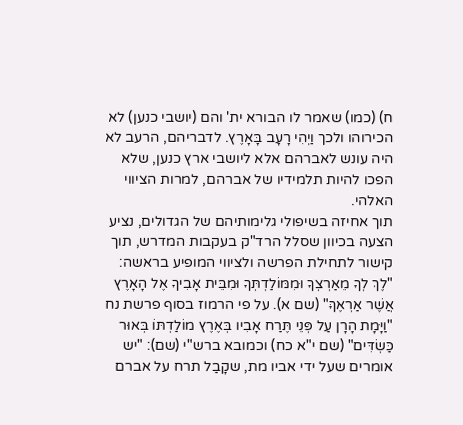ח) (כמו) שאמר לו הבורא ית' והם (יושבי כנען) לא הכירוהו ולכך וַיְהִי רָעָב בָּאָרֶץ. לדבריהם, הרעב לא היה עונש לאברהם אלא ליושבי ארץ כנען, שלא הפכו להיות תלמידיו של אברהם, למרות הציווי האלהי.
תוך אחיזה בשיפולי גלימותיהם של הגדולים, נציע הצעה בכיוון שסלל הרד"ק בעקבות המדרש, תוך קישור לתחילת הפרשה ולציווי המופיע בראשה: "לֶךְ לְךָ מֵאַרְצְךָ וּמִמּוֹלַדְתְּךָ וּמִבֵּית אָבִיךָ אֶל הָאָרֶץ אֲשֶׁר אַרְאֶךָּ" (שם א). על פי הרמוז בסוף פרשת נח "וַיָּמָת הָרָן עַל פְּנֵי תֶּרַח אָבִיו בְּאֶרֶץ מוֹלַדְתּוֹ בְּאוּר כַּשְׂדִּים" (שם י"א כח) וכמובא ברש"י (שם): "יש אומרים שעל ידי אביו מת, שקָבַל תרח על אברם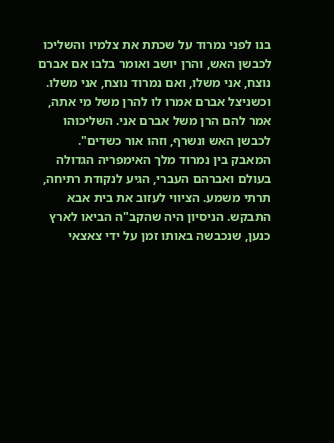בנו לפני נמרוד על שכתת את צלמיו והשליכו לכבשן האש, והרן יושב ואומר בלבו אם אברם נוצח, אני משלו, ואם נמרוד נוצח, אני משלו. וכשניצל אברם אמרו לו להרן משל מי אתה, אמר להם הרן משל אברם אני. השליכוהו לכבשן האש ונשרף, וזהו אור כשדים".
המאבק בין נמרוד מלך האימפריה הגדולה בעולם ואברהם העברי, הגיע לנקודת רתיחה, תרתי משמע. הציווי לעזוב את בית אבא התבקש. הניסיון היה שהקב"ה הביאו לארץ כנען, שנכבשה באותו זמן על ידי צאצאי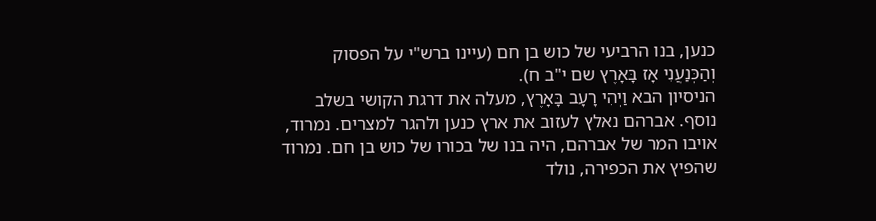כנען, בנו הרביעי של כוש בן חם (עיינו ברש"י על הפסוק וְהַכְּנַעֲנִי אָז בָּאָרֶץ שם י"ב ח).
הניסיון הבא וַיְהִי רָעָב בָּאָרֶץ, מעלה את דרגת הקושי בשלב נוסף. אברהם נאלץ לעזוב את ארץ כנען ולהגר למצרים. נמרוד, אויבו המר של אברהם, היה בנו של בכורו של כוש בן חם. נמרוד שהפיץ את הכפירה, נולד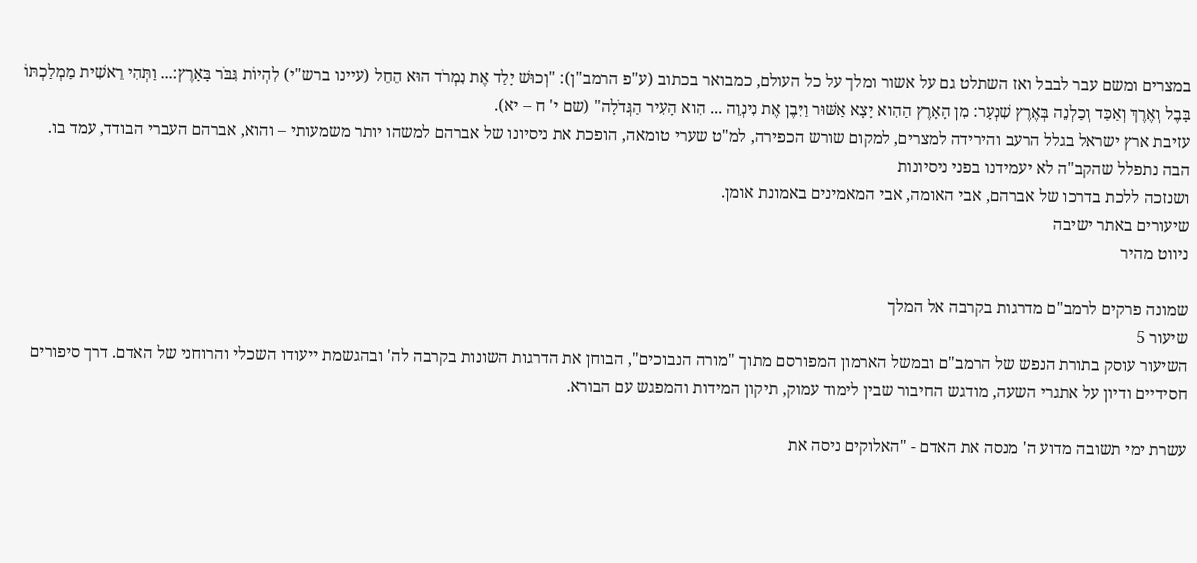במצרים ומשם עבר לבבל ואז השתלט גם על אשור ומלך על כל העולם, כמבואר בכתוב (ע"פ הרמב"ן): "וְכוּשׁ יָלַד אֶת נִמְרֹד הוּא הֵחֵל (עיינו ברש"י) לִהְיוֹת גִּבֹּר בָּאָרֶץ:... וַתְּהִי רֵאשִׁית מַמְלַכְתּוֹ בָּבֶל וְאֶרֶךְ וְאַכַּד וְכַלְנֵה בְּאֶרֶץ שִׁנְעָר: מִן הָאָרֶץ הַהִוא יָצָא אַשּׁוּר וַיִּבֶן אֶת נִינְוֵה ... הִוא הָעִיר הַגְּדֹלָה" (שם י' ח – יא).
עזיבת ארץ ישראל בגלל הרעב והירידה למצרים, למקום שורש הכפירה, למ"ט שערי טומאה, הופכת את ניסיונו של אברהם למשהו יותר משמעותי – והוא, אברהם העברי הבודד, עמד בו.
הבה נתפלל שהקב"ה לא יעמידנו בפני ניסיונות
ושנזכה ללכת בדרכו של אברהם, אבי האומה, אבי המאמינים באמונת אומן.
שיעורים באתר ישיבה
ניווט מהיר

שמונה פרקים לרמב"ם מדרגות בקרבה אל המלך
שיעור 5
השיעור עוסק בתורת הנפש של הרמב"ם ובמשל הארמון המפורסם מתוך "מורה הנבוכים", הבוחן את הדרגות השונות בקרבה לה' ובהגשמת ייעודו השכלי והרוחני של האדם. דרך סיפורים חסידיים ודיון על אתגרי השעה, מודגש החיבור שבין לימוד עמוק, תיקון המידות והמפגש עם הבורא.

עשרת ימי תשובה מדוע ה' מנסה את האדם - "האלוקים ניסה את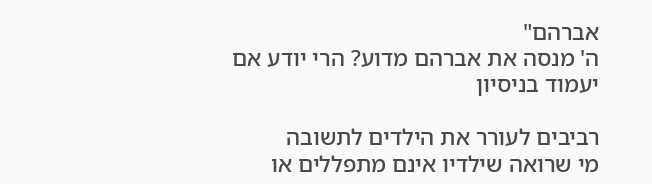אברהם"
ה' מנסה את אברהם מדוע? הרי יודע אם יעמוד בניסיון

רביבים לעורר את הילדים לתשובה
מי שרואה שילדיו אינם מתפללים או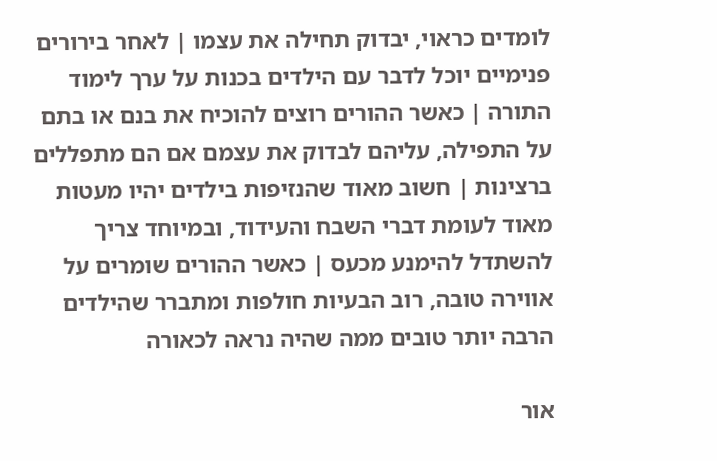לומדים כראוי, יבדוק תחילה את עצמו | לאחר בירורים פנימיים יוכל לדבר עם הילדים בכנות על ערך לימוד התורה | כאשר ההורים רוצים להוכיח את בנם או בתם על התפילה, עליהם לבדוק את עצמם אם הם מתפללים ברצינות | חשוב מאוד שהנזיפות בילדים יהיו מעטות מאוד לעומת דברי השבח והעידוד, ובמיוחד צריך להשתדל להימנע מכעס | כאשר ההורים שומרים על אווירה טובה, רוב הבעיות חולפות ומתברר שהילדים הרבה יותר טובים ממה שהיה נראה לכאורה

אור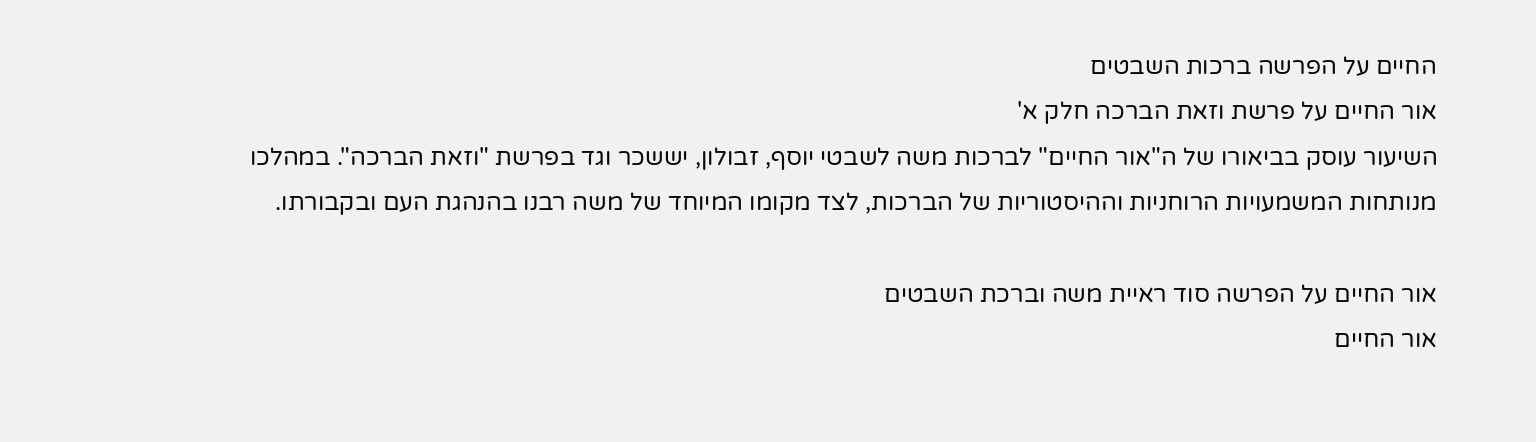החיים על הפרשה ברכות השבטים
אור החיים על פרשת וזאת הברכה חלק א'
השיעור עוסק בביאורו של ה"אור החיים" לברכות משה לשבטי יוסף, זבולון, יששכר וגד בפרשת "וזאת הברכה". במהלכו מנותחות המשמעויות הרוחניות וההיסטוריות של הברכות, לצד מקומו המיוחד של משה רבנו בהנהגת העם ובקבורתו.

אור החיים על הפרשה סוד ראיית משה וברכת השבטים
אור החיים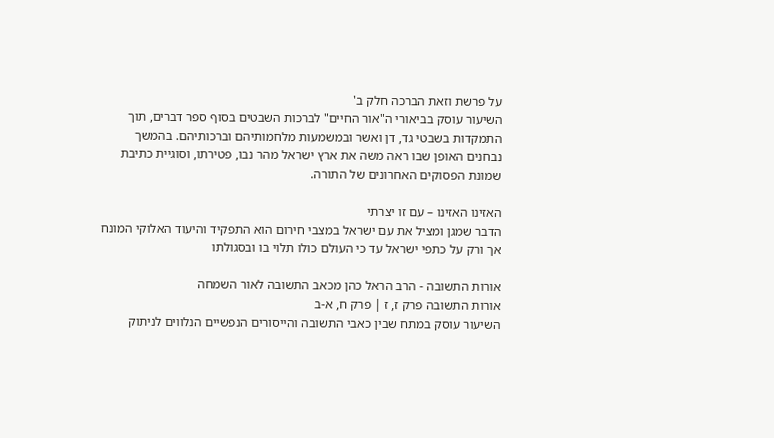על פרשת וזאת הברכה חלק ב'
השיעור עוסק בביאורי ה"אור החיים" לברכות השבטים בסוף ספר דברים, תוך התמקדות בשבטי גד, דן ואשר ובמשמעות מלחמותיהם וברכותיהם. בהמשך נבחנים האופן שבו ראה משה את ארץ ישראל מהר נבו, פטירתו, וסוגיית כתיבת שמונת הפסוקים האחרונים של התורה.

האזינו האזינו – עם זו יצרתי
הדבר שמגן ומציל את עם ישראל במצבי חירום הוא התפקיד והיעוד האלוקי המונח אך ורק על כתפי ישראל עד כי העולם כולו תלוי בו ובסגולתו

אורות התשובה - הרב הראל כהן מכאב התשובה לאור השמחה
אורות התשובה פרק ז, ז | פרק ח, א-ב
השיעור עוסק במתח שבין כאבי התשובה והייסורים הנפשיים הנלווים לניתוק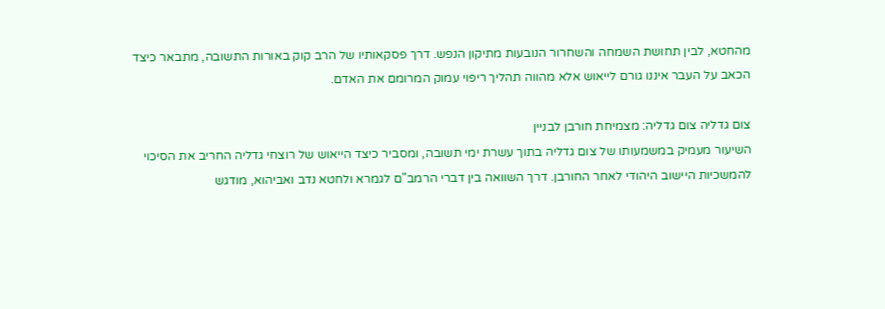מהחטא, לבין תחושת השמחה והשחרור הנובעות מתיקון הנפש. דרך פסקאותיו של הרב קוק באורות התשובה, מתבאר כיצד הכאב על העבר איננו גורם לייאוש אלא מהווה תהליך ריפוי עמוק המרומם את האדם.

צום גדליה צום גדליה: מצמיחת חורבן לבניין
השיעור מעמיק במשמעותו של צום גדליה בתוך עשרת ימי תשובה, ומסביר כיצד הייאוש של רוצחי גדליה החריב את הסיכוי להמשכיות היישוב היהודי לאחר החורבן. דרך השוואה בין דברי הרמב"ם לגמרא ולחטא נדב ואביהוא, מודגש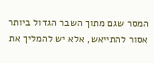המסר שגם מתוך השבר הגדול ביותר אסור להתייאש, אלא יש להמליך את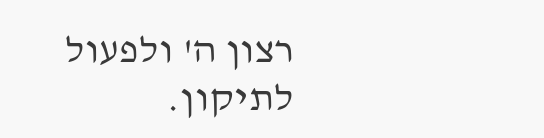רצון ה' ולפעול לתיקון.